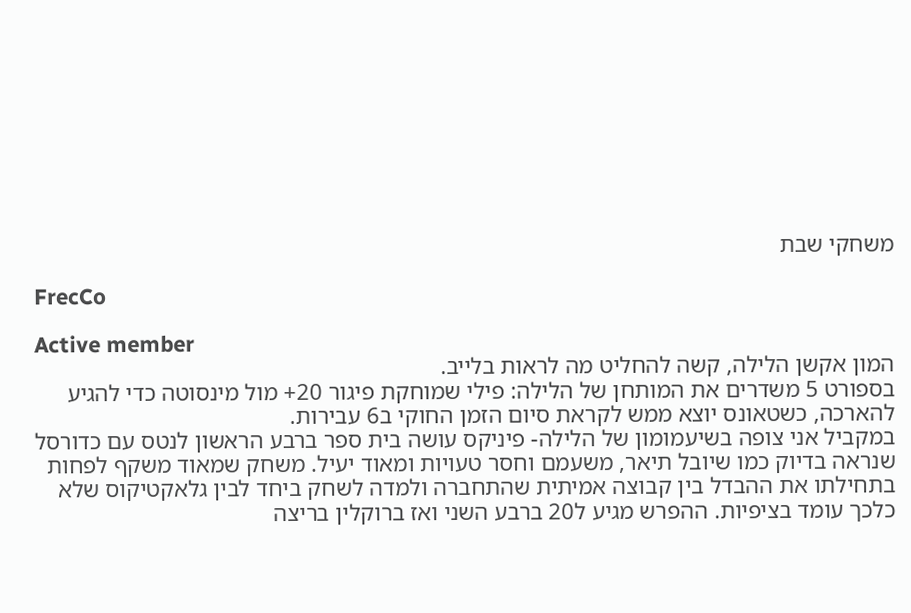משחקי שבת

FrecCo

Active member
המון אקשן הלילה, קשה להחליט מה לראות בלייב.
בספורט 5 משדרים את המותחן של הלילה: פילי שמוחקת פיגור 20+ מול מינסוטה כדי להגיע להארכה, כשטאונס יוצא ממש לקראת סיום הזמן החוקי ב6 עבירות.
במקביל אני צופה בשיעמומון של הלילה- פיניקס עושה בית ספר ברבע הראשון לנטס עם כדורסל שנראה בדיוק כמו שיובל תיאר, משעמם וחסר טעויות ומאוד יעיל. משחק שמאוד משקף לפחות בתחילתו את ההבדל בין קבוצה אמיתית שהתחברה ולמדה לשחק ביחד לבין גלאקטיקוס שלא כלכך עומד בציפיות. ההפרש מגיע ל20 ברבע השני ואז ברוקלין בריצה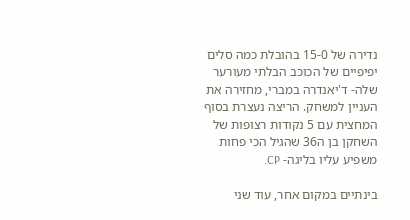נדירה של 15-0 בהובלת כמה סלים יפיפיים של הכוכב הבלתי מעורער שלה- ד'יאנדרה במברי, מחזירה את העניין למשחק. הריצה נעצרת בסוף המחצית עם 5 נקודות רצופות של השחקן בן ה36 שהגיל הכי פחות משפיע עליו בליגה- CP.

בינתיים במקום אחר, עוד שני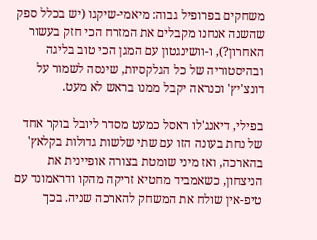משחקים בפרופיל גבוה: מיאמי-שיקגו (יש בכלל ספק שהשנה אנחנו מקבלים את המזרח הכי חזק בעשור האחרון?), ו-וושינגטון עם המגן הכי טוב בליגה ובהיסטוריה של כל הגלקסיות, שינסה לשמור על דונצ'יץ' וכנראה יקבל ממנו בראש לא מעט.

בפילי, דיאנג'לו ראסל כמעט מסדר ליובל בוקר אחד של נחת בעונה הזו עם שתי שלשות גדולות בקלאץ' בהארכה, ואז מיני שומטת בצורה אופיינית את הניצחון, כשאמביד מחטיא זריקה מהקו ודראמונד עם טיפ-אין שולח את המשחק להארכה שניה. בכך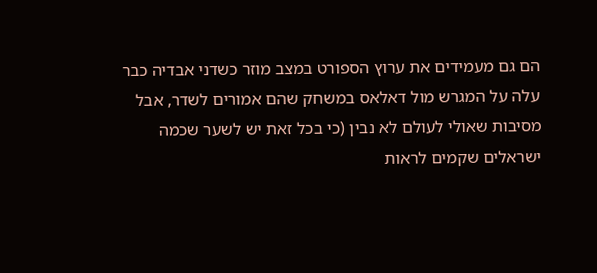הם גם מעמידים את ערוץ הספורט במצב מוזר כשדני אבדיה כבר עלה על המגרש מול דאלאס במשחק שהם אמורים לשדר, אבל מסיבות שאולי לעולם לא נבין (כי בכל זאת יש לשער שכמה ישראלים שקמים לראות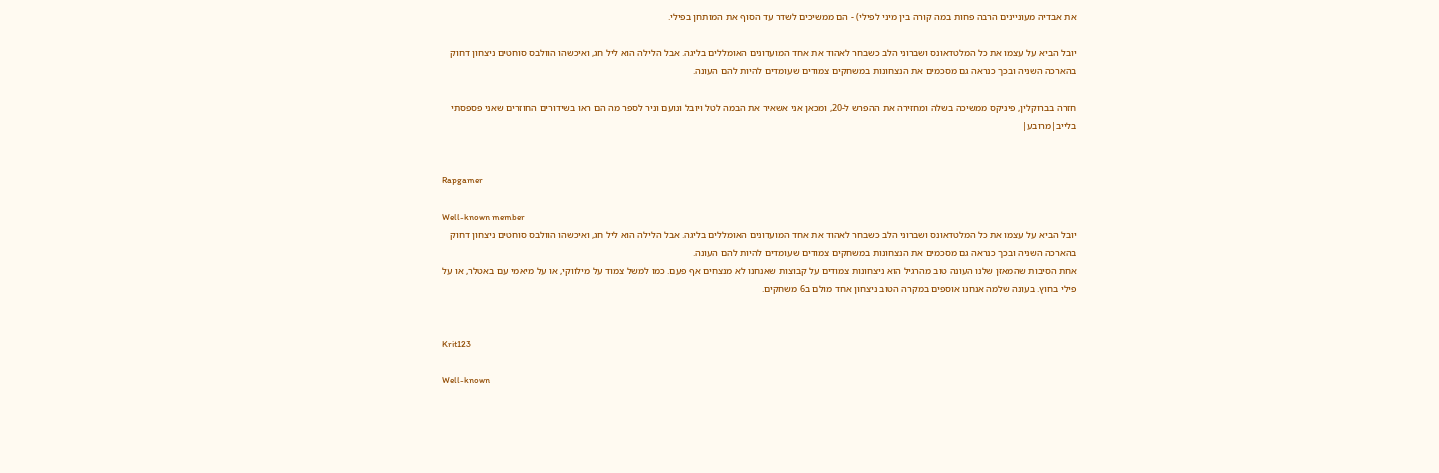את אבדיה מעוניינים הרבה פחות במה קורה בין מיני לפילי) - הם ממשיכים לשדר עד הסוף את המותחן בפילי.

יובל הביא על עצמו את כל המלטדאונס ושברוני הלב כשבחר לאהוד את אחד המועדונים האומללים בליגה. אבל הלילה הוא ליל חג, ואיכשהו הוולבס סוחטים ניצחון דחוק בהארכה השניה ובכך כנראה גם מסכמים את הנצחונות במשחקים צמודים שעומדים להיות להם העונה.

חזרה בברוקלין, פיניקס ממשיכה בשלה ומחזירה את ההפרש ל-20, ומכאן אני אשאיר את הבמה לטל ויובל ונועם וניר לספר מה הם ראו בשידורים החוזרים שאני פספסתי בלייב|מרובע|


Rapgamer

Well-known member
יובל הביא על עצמו את כל המלטדאונס ושברוני הלב כשבחר לאהוד את אחד המועדונים האומללים בליגה. אבל הלילה הוא ליל חג, ואיכשהו הוולבס סוחטים ניצחון דחוק בהארכה השניה ובכך כנראה גם מסכמים את הנצחונות במשחקים צמודים שעומדים להיות להם העונה.
אחת הסיבות שהמאזן שלנו העונה טוב מהרגיל הוא ניצחונות צמודים על קבוצות שאנחנו לא מנצחים אף פעם. כמו למשל צמוד על מילווקי, או על מיאמי עם באטלר, או על פילי בחוץ. בעונה שלמה אנחנו אוספים במקרה הטוב ניצחון אחד מולם ב6 משחקים.


Krit123

Well-known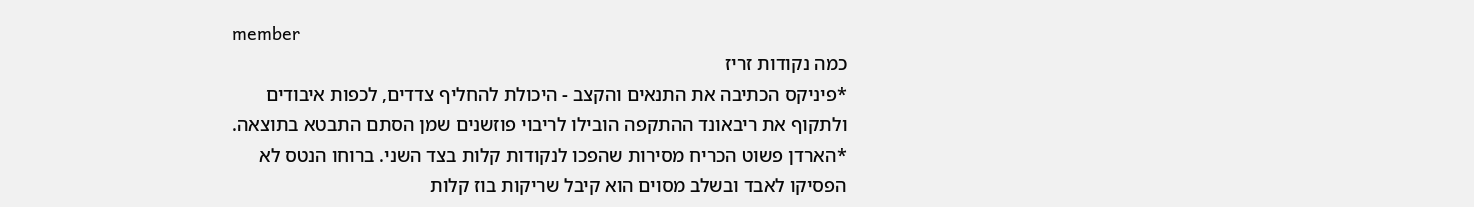member
כמה נקודות זריז
*פיניקס הכתיבה את התנאים והקצב - היכולת להחליף צדדים, לכפות איבודים ולתקוף את ריבאונד ההתקפה הובילו לריבוי פוזשנים שמן הסתם התבטא בתוצאה.
*הארדן פשוט הכריח מסירות שהפכו לנקודות קלות בצד השני. ברוחו הנטס לא הפסיקו לאבד ובשלב מסוים הוא קיבל שריקות בוז קלות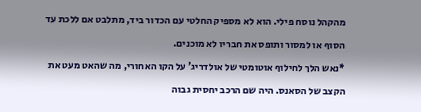מהקהל נוסח פילי. הוא לא מספיק החלטי עם הכדור ביד, מתלבט אם ללכת עד הסוף או למסור ותופס את חבריו לא מוכנים.
*נאש הלך לחילוף אוטומטי של אולדריג' על הקו האחורי, מה שהאט מעט את הקצב של הסאנס. היה שם הרכב יחסית גבוה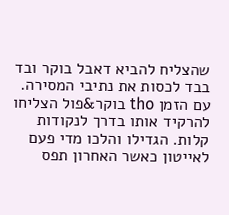שהצליח להביא דאבל בוקר ובד בבד לכסות את נתיבי המסירה. עם הזמן tho בוקר&פול הצליחו להרקיד אותו בדרך לנקודות קלות. הגדילו והלכו מדי פעם לאייטון כאשר האחרון תפס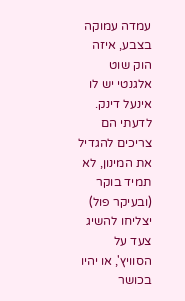עמדה עמוקה בצבע, איזה הוק שוט אלגנטי יש לו אינעל דינק. לדעתי הם צריכים להגדיל את המינון, לא תמיד בוקר (ובעיקר פול) יצליחו להשיג צעד על הסוויץ', או יהיו בכושר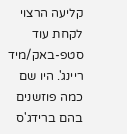קליעה הרצוי לקחת עוד סטפ-באק/מיד ריינג'. היו שם כמה פוזשנים בהם ברידג'ס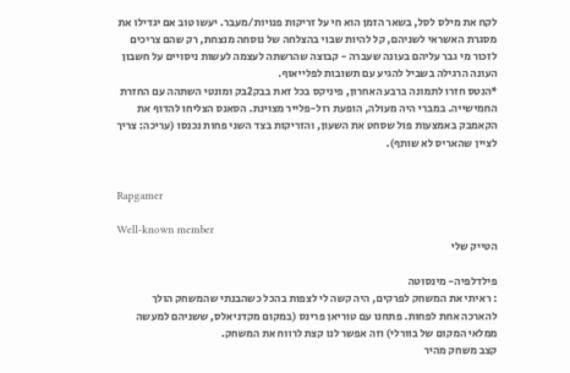לקח את מילס לסל, בשאר הזמן הוא חי על זריקות פנויות/מעבר. יעשו טוב אם יגדילו את מסגרת האשראי לשניהם, קל להיות שבוי בהצלחה של נוסחה מנצחת, רק שהם צריכים לזכור מי גבר עליהם בעונה שעברה - קבוצה שהרשתה לעצמה לעשות ניסויים על חשבון העונה הרגילה בשביל להגיע עם תשובות לפלייאוף.
*הנטס חזרו לתמונה ברבע האחרון, פיניקס בכל זאת בבק2בק ומונטי השתהה עם החזרת החמישייה. במברי היה מעולה, הופעת רול-פלייר מצוינת. הסאנס הצליחו להדוף את הקאמבק באמצעות פול שסחט את השעון, והזריקות בצד השני פחות נכנסו (עריכה: צריך לציין שהאריס לא שותף).


Rapgamer

Well-known member
הטייק שלי

פילדלפיה- מינסוטה
: ראיתי את המשחק לפרקים, היה קשה לי לצפות בהכל כשהבנתי שהמשחק הולך להארכה אחת לפחות. פתחנו עם טוריאן פרינס (במקום מקדניאלס, ששניהם למעשה ממלאי המקום של בוורלי) וזה אפשר לנו קצת לרווח את המשחק.
קצב משחק מהיר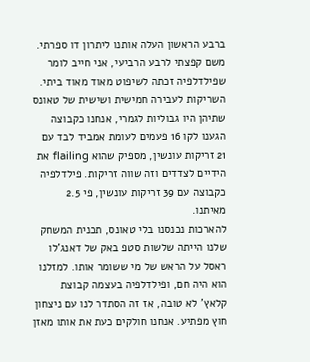ברבע הראשון העלה אותנו ליתרון דו ספרתי.
משם קפצתי לרבע הרביעי, אני חייב לומר שפילדלפיה זכתה לשיפוט מאוד מאוד ביתי. השריקות לעבירה חמישית ושישית של טאונס שתיהן היו גבוליות לגמרי, אנחנו כקבוצה הגענו לקו 16 פעמים לעומת אמביד לבד עם 21 זריקות עונשין, מספיק שהוא flailing את הידיים לצדדים וזה שווה זריקות. פילדלפיה כקבוצה עם 39 זריקות עונשין, פי 2.5 מאיתנו.
להארכות נכנסנו בלי טאונס, תכנית המשחק שלנו הייתה שלשות סטפ באק של דאנג'לו ראסל על הראש של מי ששומר אותו. למזלנו הוא היה חם, ופילדלפיה בעצמה קבוצת קלאץ' לא טובה, אז זה הסתדר לנו עם ניצחון חוץ מפתיע. אנחנו חולקים כעת את אותו מאזן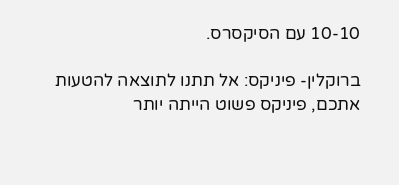10-10 עם הסיקסרס.

ברוקלין- פיניקס: אל תתנו לתוצאה להטעות אתכם, פיניקס פשוט הייתה יותר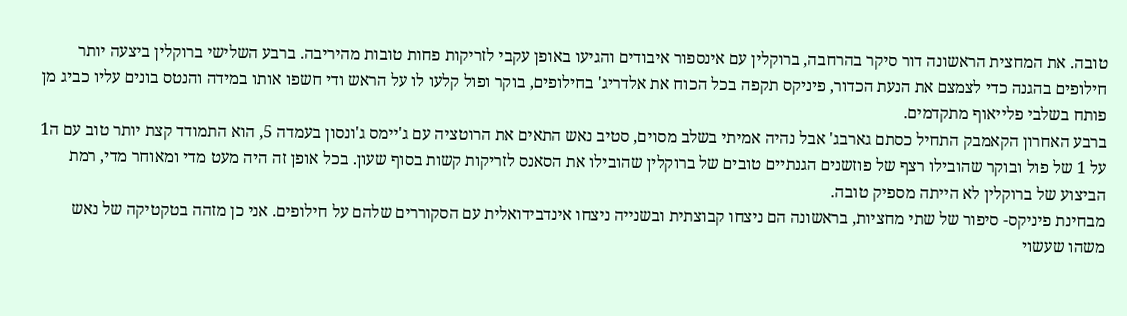טובה. את המחצית הראשונה דור סיקר בהרחבה, ברוקלין עם אינספור איבודים והגיעו באופן עקבי לזריקות פחות טובות מהיריבה. ברבע השלישי ברוקלין ביצעה יותר חילופים בהגנה כדי לצמצם את הנעת הכדור, פיניקס תקפה בכל הכוח את אלדריג' בחילופים, בוקר ופול קלעו לו על הראש ודי חשפו אותו במידה והנטס בונים עליו כביג מן פותח בשלבי פלייאוף מתקדמים.
ברבע האחרון הקאמבק התחיל כסתם גארבג' אבל נהיה אמיתי בשלב מסוים, סטיב נאש התאים את הרוטציה עם ג'יימס ג'ונסון בעמדה 5, הוא התמודד קצת יותר טוב עם ה1 על 1 של פול ובוקר שהובילו רצף של פוזשנים הגנתיים טובים של ברוקלין שהובילו את הסאנס לזריקות קשות בסוף שעון. בכל אופן זה היה מעט מדי ומאוחר מדי, רמת הביצוע של ברוקלין לא הייתה מספיק טובה.
מבחינת פיניקס- סיפור של שתי מחציות, בראשונה הם ניצחו קבוצתית ובשנייה ניצחו אינדבידואלית עם הסקוררים שלהם על חילופים. אני כן מזהה בטקטיקה של נאש משהו שעשוי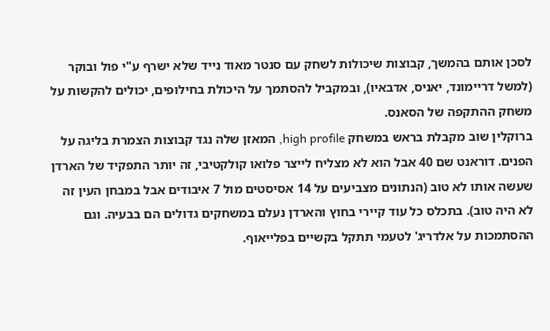לסכן אותם בהמשך, קבוצות שיכולות לשחק עם סנטר מאוד נייד שלא ישרף ע"י פול ובוקר (למשל דריימונד, יאניס, אדבאיו), ובמקביל להסתמך על היכולת בחילופים, יכולים להקשות על משחק ההתקפה של הסאנס.
ברוקלין שוב מקבלת בראש במשחק high profile, המאזן שלה נגד קבוצות הצמרת בליגה על הפנים. דוראנט שם 40 אבל הוא לא מצליח לייצר פלואו קולקטיבי, זה יותר התפקיד של הארדן שעשה אותו לא טוב (הנתונים מצביעים על 14 אסיסטים מול 7 איבודים אבל במבחן העין זה לא היה טוב). בתכלס כל עוד קיירי בחוץ והארדן נעלם במשחקים גדולים הם בבעיה. וגם ההסתמכות על אלדריג' לטעמי תתקל בקשיים בפלייאוף.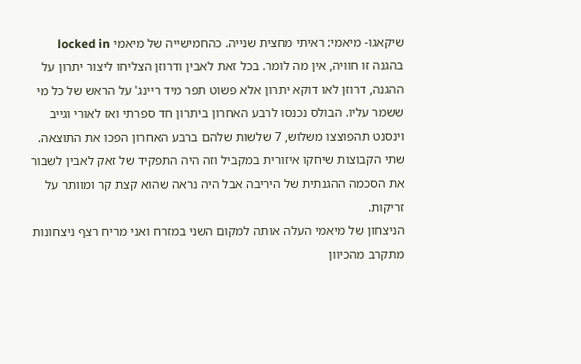שיקאגו- מיאמי: ראיתי מחצית שנייה. כהחמישייה של מיאמי locked in בהגנה זו חוויה, אין מה לומר. בכל זאת לאבין ודרוזן הצליחו ליצור יתרון על ההגנה, דרוזן לאו דוקא יתרון אלא פשוט תפר מיד ריינג' על הראש של כל מי ששמר עליו. הבולס נכנסו לרבע האחרון ביתרון חד ספרתי ואז לאורי וגייב וינסנט תהפוצצו משלוש, 7 שלשות שלהם ברבע האחרון הפכו את התוצאה. שתי הקבוצות שיחקו איזורית במקביל וזה היה התפקיד של זאק לאבין לשבור את הסכמה ההגנתית של היריבה אבל היה נראה שהוא קצת קר ומוותר על זריקות.
הניצחון של מיאמי העלה אותה למקום השני במזרח ואני מריח רצף ניצחונות מתקרב מהכיוון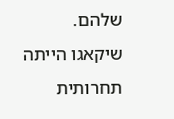שלהם.
שיקאגו הייתה תחרותית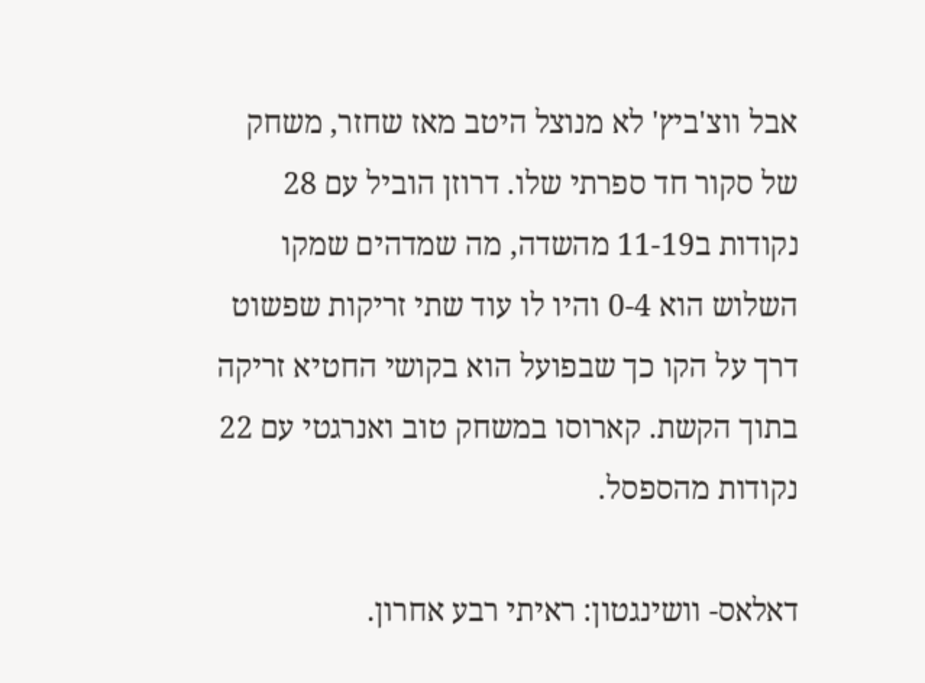אבל ווצ'ביץ' לא מנוצל היטב מאז שחזר, משחק של סקור חד ספרתי שלו. דרוזן הוביל עם 28 נקודות ב11-19 מהשדה, מה שמדהים שמקו השלוש הוא 0-4 והיו לו עוד שתי זריקות שפשוט דרך על הקו כך שבפועל הוא בקושי החטיא זריקה בתוך הקשת. קארוסו במשחק טוב ואנרגטי עם 22 נקודות מהספסל.

דאלאס- וושינגטון: ראיתי רבע אחרון.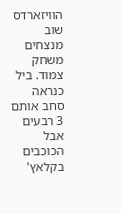הוויזארדס שוב מנצחים משחק צמוד. ביל כנראה סחב אותם 3 רבעים אבל הכוכבים בקלאץ'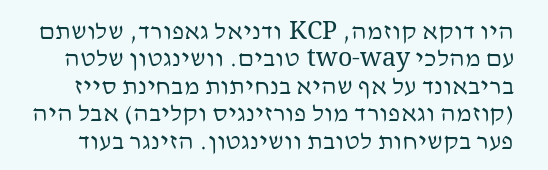היו דוקא קוזמה, KCP ודניאל גאפורד, שלושתם עם מהלכי two-way טובים. וושינגטון שלטה בריבאונד על אף שהיא בנחיתות מבחינת סייז (קוזמה וגאפורד מול פורזינגיס וקליבה) אבל היה פער בקשיחות לטובת וושינגטון. הזינגר בעוד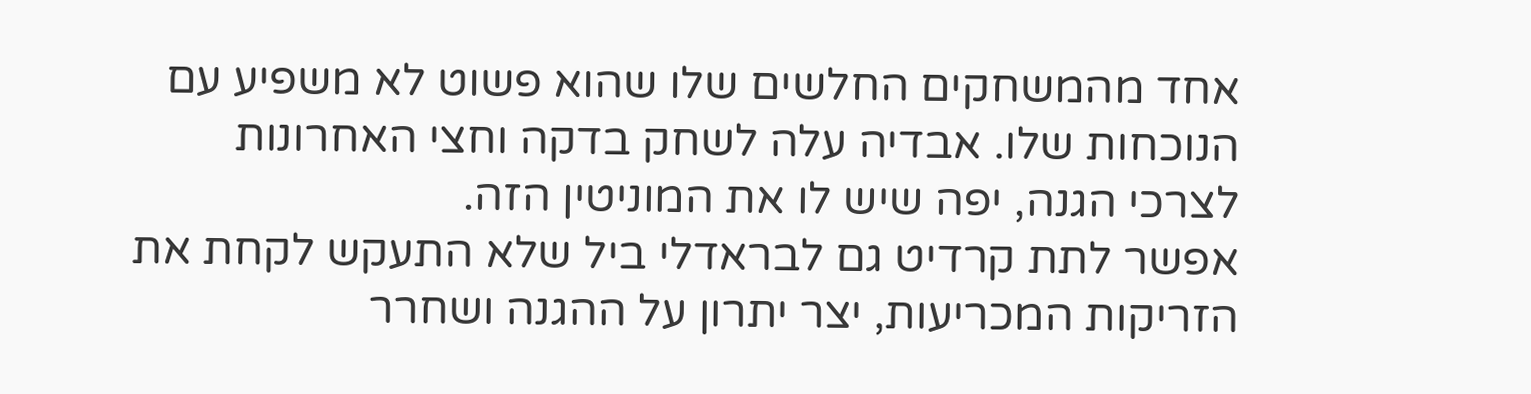אחד מהמשחקים החלשים שלו שהוא פשוט לא משפיע עם הנוכחות שלו. אבדיה עלה לשחק בדקה וחצי האחרונות לצרכי הגנה, יפה שיש לו את המוניטין הזה.
אפשר לתת קרדיט גם לבראדלי ביל שלא התעקש לקחת את הזריקות המכריעות, יצר יתרון על ההגנה ושחרר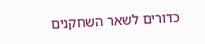כדורים לשאר השחקנים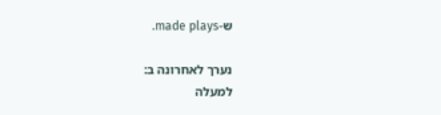ש-made plays.

נערך לאחרונה ב:
למעלה